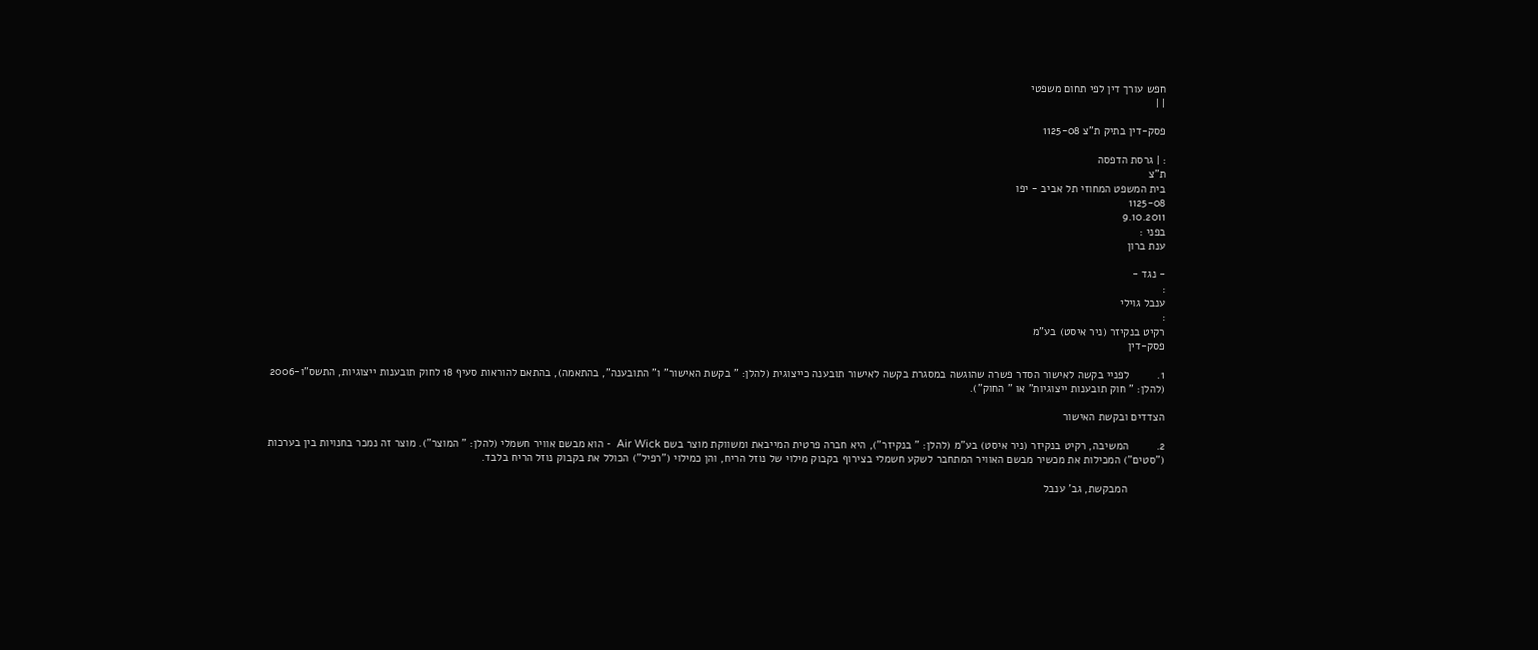חפש עורך דין לפי תחום משפטי
| |

פסק-דין בתיק ת"צ 1125-08

: | גרסת הדפסה
ת"צ
בית המשפט המחוזי תל אביב - יפו
1125-08
9.10.2011
בפני :
ענת ברון

- נגד -
:
ענבל גוילי
:
רקיט בנקיזר (ניר איסט) בע"מ
פסק-דין

1.         לפניי בקשה לאישור הסדר פשרה שהוגשה במסגרת בקשה לאישור תובענה כייצוגית (להלן: " בקשת האישור" ו" התובענה", בהתאמה), בהתאם להוראות סעיף 18 לחוק תובענות ייצוגיות, התשס"ו-2006 (להלן: " חוק תובענות ייצוגיות" או " החוק").

הצדדים ובקשת האישור

2.         המשיבה, רקיט בנקיזר (ניר איסט) בע"מ (להלן: " בנקיזר"), היא חברה פרטית המייבאת ומשווקת מוצר בשם Air Wick  - הוא מבשם אוויר חשמלי (להלן: " המוצר"). מוצר זה נמכר בחנויות בין בערכות ("סטים") המכילות את מכשיר מבשם האוויר המתחבר לשקע חשמלי בצירוף בקבוק מילוי של נוזל הריח, והן כמילוי ("רפיל") הכולל את בקבוק נוזל הריח בלבד.

            המבקשת, גב' ענבל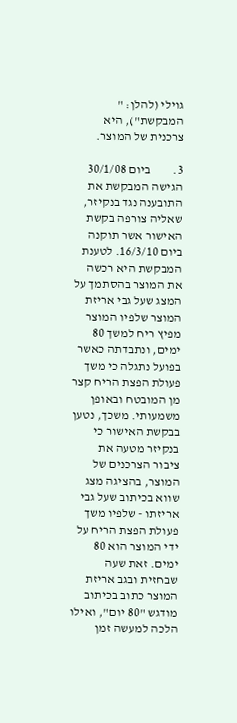גוילי (להלן: " המבקשת"), היא צרכנית של המוצר.

3.         ביום 30/1/08 הגישה המבקשת את התובענה נגד בנקיזר, שאליה צורפה בקשת האישור אשר תוקנה ביום 16/3/10. לטענת המבקשת היא רכשה את המוצר בהסתמך על המצג שעל גבי אריזת המוצר שלפיו המוצר מפיץ ריח למשך 80 ימים, ונתבדתה כאשר בפועל נתגלה כי משך פעולת הפצת הריח קצר מן המובטח ובאופן משמעותי. משכך, נטען בבקשת האישור כי בנקיזר מטעה את ציבור הצרכנים של המוצר, בהציגה מצג שווא בכיתוב שעל גבי אריזתו - שלפיו משך פעולת הפצת הריח על ידי המוצר הוא 80 ימים. זאת שעה שבחזית ובגב אריזת המוצר כתוב בכיתוב מודגש "80 יום", ואילו הלכה למעשה זמן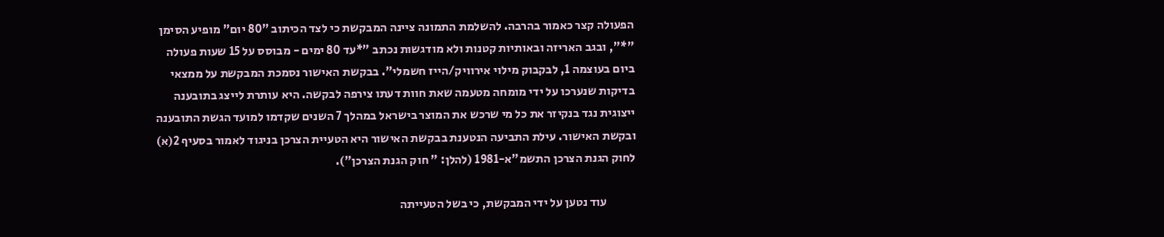הפעולה קצר כאמור בהרבה. להשלמת התמונה ציינה המבקשת כי לצד הכיתוב "80 יום" מופיע הסימן "*", ובגב האריזה ובאותיות קטנות ולא מודגשות נכתב "*עד 80 ימים - מבוסס על 15 שעות פעולה ביום בעוצמה 1, לבקבוק מילוי אירוויק/הייז חשמלי". בבקשת האישור נסמכת המבקשת על ממצאי בדיקות שנערכו על ידי מומחה מטעמה שאת חוות דעתו צירפה לבקשה. היא עותרת לייצג בתובענה ייצוגית נגד בנקיזר את כל מי שרכש את המוצר בישראל במהלך 7 השנים שקדמו למועד הגשת התובענה ובקשת האישור. עילת התביעה הנטענת בבקשת האישור היא הטעיית הצרכן בניגוד לאמור בסעיף 2(א) לחוק הגנת הצרכן התשמ"א-1981 (להלן: " חוק הגנת הצרכן").

            עוד נטען על ידי המבקשת, כי בשל הטעייתה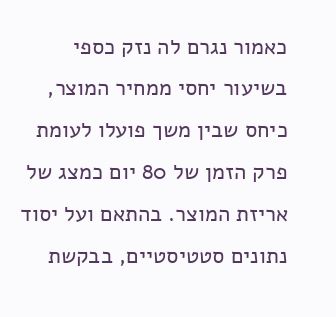כאמור נגרם לה נזק כספי בשיעור יחסי ממחיר המוצר, כיחס שבין משך פועלו לעומת פרק הזמן של 80 יום כמצג של אריזת המוצר. בהתאם ועל יסוד נתונים סטטיסטיים, בבקשת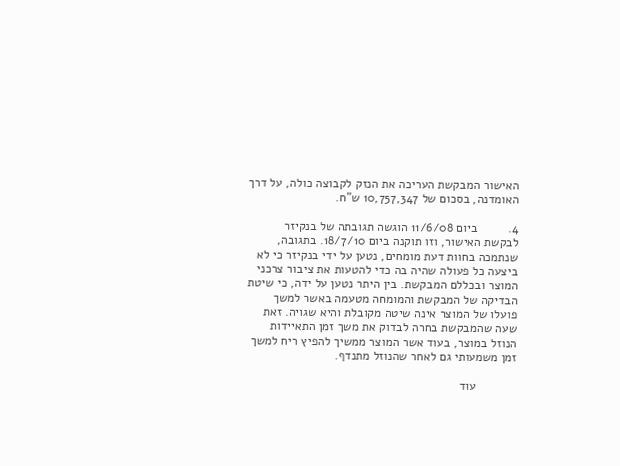האישור המבקשת העריכה את הנזק לקבוצה כולה, על דרך האומדנה, בסכום של 10,757,347 ש"ח.

4.         ביום 11/6/08 הוגשה תגובתה של בנקיזר לבקשת האישור, וזו תוקנה ביום 18/7/10. בתגובה, שנתמכה בחוות דעת מומחים, נטען על ידי בנקיזר כי לא ביצעה כל פעולה שהיה בה כדי להטעות את ציבור צרכני המוצר ובכללם המבקשת. בין היתר נטען על ידה, כי שיטת הבדיקה של המבקשת והמומחה מטעמה באשר למשך פועלו של המוצר אינה שיטה מקובלת והיא שגויה. זאת שעה שהמבקשת בחרה לבדוק את משך זמן התאיידות הנוזל במוצר, בעוד אשר המוצר ממשיך להפיץ ריח למשך זמן משמעותי גם לאחר שהנוזל מתנדף.

            עוד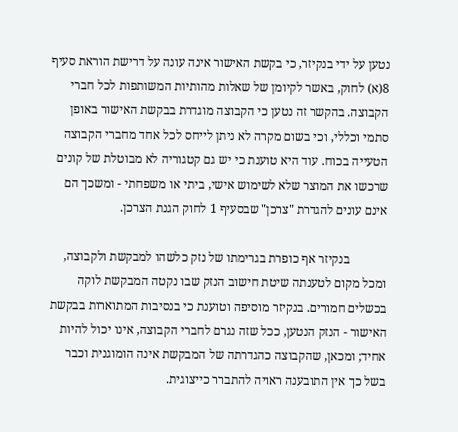נטען על ידי בנקיזר, כי בקשת האישור אינה עונה על דרישת הוראת סעיף 8(א) לחוק, באשר לקיומן של שאלות מהותיות המשותפות לכל חברי הקבוצה. בהקשר זה נטען כי הקבוצה מוגדרת בבקשת האישור באופן סתמי וכללי, וכי בשום מקרה לא ניתן לייחס לכל אחד מחברי הקבוצה הטעייה בכוח. עוד היא טוענת כי יש גם קטגוריה לא מבוטלת של קונים שרכשו את המוצר שלא לשימוש אישי, ביתי או משפחתי - ומשכך הם אינם עונים להגדרת "צרכן" שבסעיף 1 לחוק הגנת הצרכן.

            בנקיזר אף כופרת בגרימתו של נזק כלשהו למבקשת ולקבוצה, ומכל מקום לטענתה שיטת חישוב הנזק שבו נקטה המבקשת לוקה בכשלים חמורים. בנקיזר מוסיפה וטוענת כי בנסיבות המתוארות בבקשת האישור - הנזק הנטען, ככל שזה נגרם לחברי הקבוצה, אינו יכול להיות אחיד; ומכאן, שהקבוצה כהגדרתה של המבקשת אינה הומוגנית וכבר בשל כך אין התובענה ראויה להתברר כייצוגית.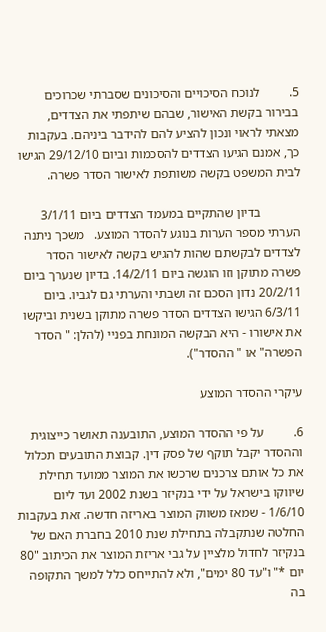5.         לנוכח הסיכויים והסיכונים שסברתי שכרוכים בבירור בקשת האישור, שבהם שיתפתי את הצדדים, מצאתי לראוי ונכון להציע להם להידבר ביניהם. בעקבות כך, אמנם הגיעו הצדדים להסכמות וביום 29/12/10 הגישו לבית המשפט בקשה משותפת לאישור הסדר פשרה.

            בדיון שהתקיים במעמד הצדדים ביום 3/1/11 הערתי מספר הערות בנוגע להסדר המוצע.   משכך ניתנה לצדדים לבקשתם שהות להגיש בקשה לאישור הסדר פשרה מתוקן וזו הוגשה ביום 14/2/11. בדיון שנערך ביום 20/2/11 נדון הסכם זה ושבתי והערתי גם לגביו. ביום 6/3/11 הגישו הצדדים הסדר פשרה מתוקן בשנית וביקשו את אישורו - היא הבקשה המונחת בפניי (להלן: " הסדר הפשרה" או " ההסדר").

עיקרי ההסדר המוצע

6.         על פי ההסדר המוצע, התובענה תאושר כייצוגית וההסדר יקבל תוקף של פסק דין. קבוצת התובעים תכלול את כל אותם צרכנים שרכשו את המוצר ממועד תחילת שיווקו בישראל על ידי בנקיזר בשנת 2002 ועד ליום 1/6/10 - שמאז משווק המוצר באריזה חדשה. זאת בעקבות החלטה שנתקבלה בתחילת שנת 2010 בחברת האם של בנקיזר לחדול מלציין על גבי אריזת המוצר את הכיתוב "80 יום *" ו"עד 80 ימים", ולא להתייחס כלל למשך התקופה בה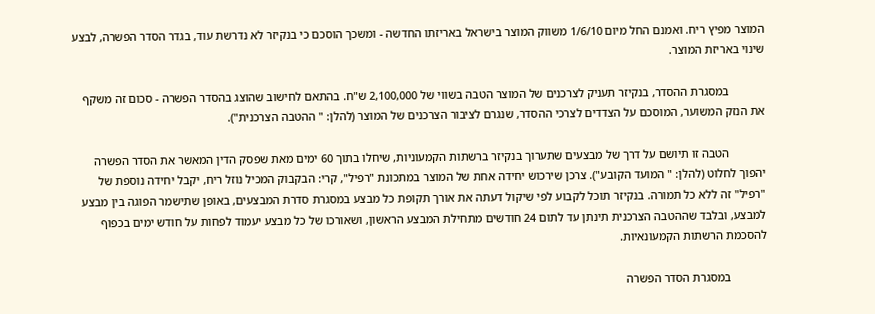המוצר מפיץ ריח. ואמנם החל מיום 1/6/10 משווק המוצר בישראל באריזתו החדשה - ומשכך הוסכם כי בנקיזר לא נדרשת עוד, בגדר הסדר הפשרה, לבצע שינוי באריזת המוצר.

            במסגרת ההסדר, בנקיזר תעניק לצרכנים של המוצר הטבה בשווי של 2,100,000 ש"ח. בהתאם לחישוב שהוצג בהסדר הפשרה - סכום זה משקף את הנזק המשוער, המוסכם על הצדדים לצרכי ההסדר, שנגרם לציבור הצרכנים של המוצר (להלן: " ההטבה הצרכנית").

            הטבה זו תיושם על דרך של מבצעים שתערוך בנקיזר ברשתות הקמעוניות, שיחלו בתוך 60 ימים מאת שפסק הדין המאשר את הסדר הפשרה יהפוך לחלוט (להלן: " המועד הקובע"). צרכן שירכוש יחידה אחת של המוצר במתכונת "רפיל", קרי: הבקבוק המכיל נוזל ריח, יקבל יחידה נוספת של "רפיל" זה ללא כל תמורה. בנקיזר תוכל לקבוע לפי שיקול דעתה את אורך תקופת כל מבצע במסגרת סדרת המבצעים, באופן שתישמר הפוגה בין מבצע למבצע, ובלבד שההטבה הצרכנית תינתן עד לתום 24 חודשים מתחילת המבצע הראשון, ושאורכו של כל מבצע יעמוד לפחות על חודש ימים בכפוף להסכמת הרשתות הקמעונאיות.

            במסגרת הסדר הפשרה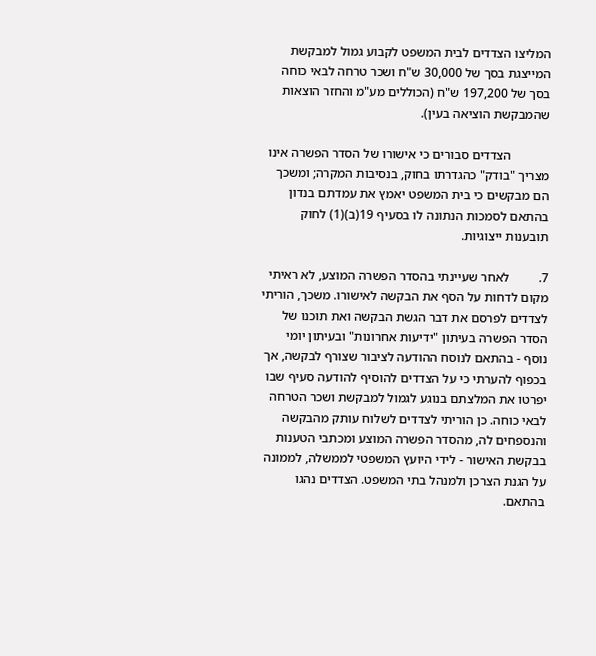המליצו הצדדים לבית המשפט לקבוע גמול למבקשת המייצגת בסך של 30,000 ש"ח ושכר טרחה לבאי כוחה בסך של 197,200 ש"ח (הכוללים מע"מ והחזר הוצאות שהמבקשת הוציאה בעין).

            הצדדים סבורים כי אישורו של הסדר הפשרה אינו מצריך "בודק" כהגדרתו בחוק, בנסיבות המקרה; ומשכך הם מבקשים כי בית המשפט יאמץ את עמדתם בנדון בהתאם לסמכות הנתונה לו בסעיף 19(ב)(1) לחוק תובענות ייצוגיות.

7.         לאחר שעיינתי בהסדר הפשרה המוצע, לא ראיתי מקום לדחות על הסף את הבקשה לאישורו. משכך, הוריתי לצדדים לפרסם את דבר הגשת הבקשה ואת תוכנו של הסדר הפשרה בעיתון "ידיעות אחרונות" ובעיתון יומי נוסף - בהתאם לנוסח ההודעה לציבור שצורף לבקשה, אך בכפוף להערתי כי על הצדדים להוסיף להודעה סעיף שבו יפרטו את המלצתם בנוגע לגמול למבקשת ושכר הטרחה לבאי כוחה. כן הוריתי לצדדים לשלוח עותק מהבקשה והנספחים לה, מהסדר הפשרה המוצע ומכתבי הטענות בבקשת האישור - לידי היועץ המשפטי לממשלה, לממונה על הגנת הצרכן ולמנהל בתי המשפט. הצדדים נהגו בהתאם.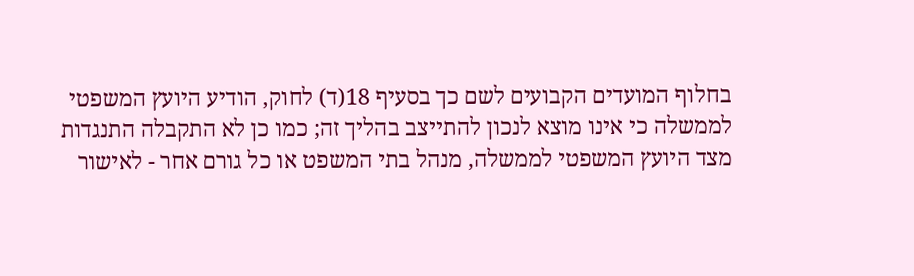בחלוף המועדים הקבועים לשם כך בסעיף 18(ד) לחוק, הודיע היועץ המשפטי לממשלה כי אינו מוצא לנכון להתייצב בהליך זה; כמו כן לא התקבלה התנגדות מצד היועץ המשפטי לממשלה, מנהל בתי המשפט או כל גורם אחר - לאישור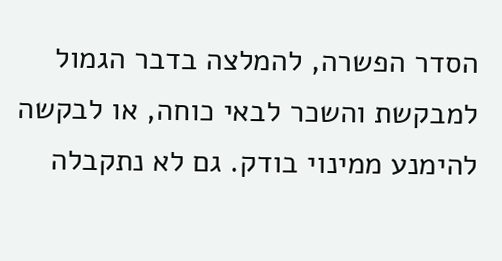הסדר הפשרה, להמלצה בדבר הגמול למבקשת והשכר לבאי כוחה, או לבקשה להימנע ממינוי בודק. גם לא נתקבלה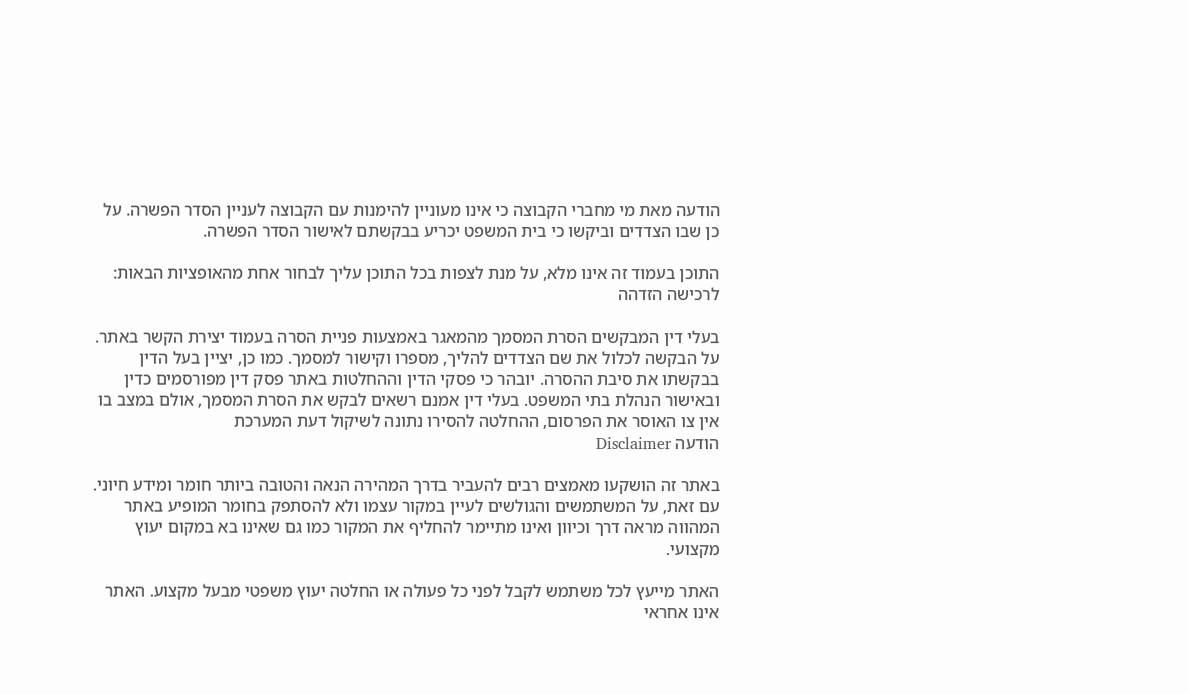הודעה מאת מי מחברי הקבוצה כי אינו מעוניין להימנות עם הקבוצה לעניין הסדר הפשרה. על כן שבו הצדדים וביקשו כי בית המשפט יכריע בבקשתם לאישור הסדר הפשרה.

התוכן בעמוד זה אינו מלא, על מנת לצפות בכל התוכן עליך לבחור אחת מהאופציות הבאות:
לרכישה הזדהה

בעלי דין המבקשים הסרת המסמך מהמאגר באמצעות פניית הסרה בעמוד יצירת הקשר באתר. על הבקשה לכלול את שם הצדדים להליך, מספרו וקישור למסמך. כמו כן, יציין בעל הדין בבקשתו את סיבת ההסרה. יובהר כי פסקי הדין וההחלטות באתר פסק דין מפורסמים כדין ובאישור הנהלת בתי המשפט. בעלי דין אמנם רשאים לבקש את הסרת המסמך, אולם במצב בו אין צו האוסר את הפרסום, ההחלטה להסירו נתונה לשיקול דעת המערכת
הודעה Disclaimer

באתר זה הושקעו מאמצים רבים להעביר בדרך המהירה הנאה והטובה ביותר חומר ומידע חיוני. עם זאת, על המשתמשים והגולשים לעיין במקור עצמו ולא להסתפק בחומר המופיע באתר המהווה מראה דרך וכיוון ואינו מתיימר להחליף את המקור כמו גם שאינו בא במקום יעוץ מקצועי.

האתר מייעץ לכל משתמש לקבל לפני כל פעולה או החלטה יעוץ משפטי מבעל מקצוע. האתר אינו אחראי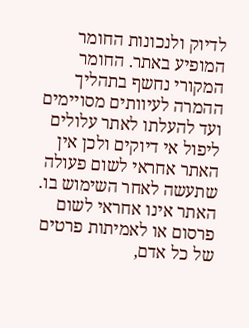לדיוק ולנכונות החומר המופיע באתר. החומר המקורי נחשף בתהליך ההמרה לעיוותים מסויימים ועד להעלתו לאתר עלולים ליפול אי דיוקים ולכן אין האתר אחראי לשום פעולה שתעשה לאחר השימוש בו. האתר אינו אחראי לשום פרסום או לאמיתות פרטים של כל אדם,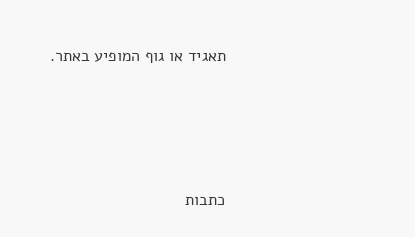תאגיד או גוף המופיע באתר.




כתבות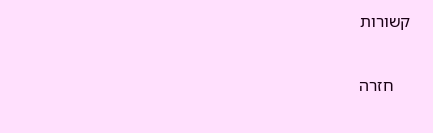קשורות

    חזרה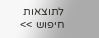לתוצאות חיפוש >>